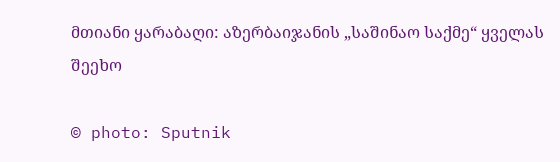მთიანი ყარაბაღი: აზერბაიჯანის „საშინაო საქმე“ ყველას შეეხო

© photo: Sputnik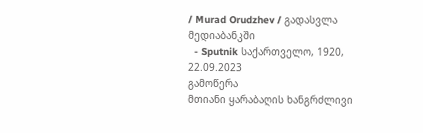/ Murad Orudzhev / გადასვლა მედიაბანკში
  - Sputnik საქართველო, 1920, 22.09.2023
გამოწერა
მთიანი ყარაბაღის ხანგრძლივი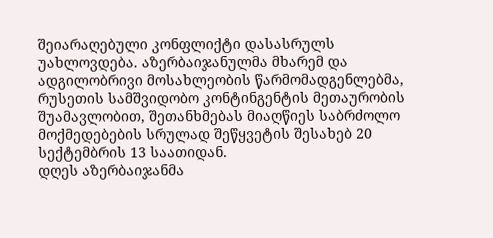შეიარაღებული კონფლიქტი დასასრულს უახლოვდება. აზერბაიჯანულმა მხარემ და ადგილობრივი მოსახლეობის წარმომადგენლებმა, რუსეთის სამშვიდობო კონტინგენტის მეთაურობის შუამავლობით, შეთანხმებას მიაღწიეს საბრძოლო მოქმედებების სრულად შეწყვეტის შესახებ 20 სექტემბრის 13 საათიდან.
დღეს აზერბაიჯანმა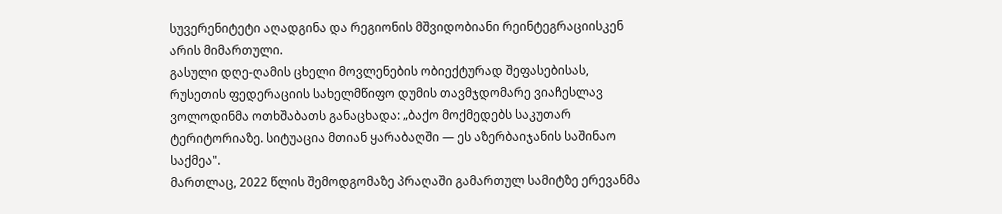სუვერენიტეტი აღადგინა და რეგიონის მშვიდობიანი რეინტეგრაციისკენ არის მიმართული.
გასული დღე-ღამის ცხელი მოვლენების ობიექტურად შეფასებისას, რუსეთის ფედერაციის სახელმწიფო დუმის თავმჯდომარე ვიაჩესლავ ვოლოდინმა ოთხშაბათს განაცხადა: „ბაქო მოქმედებს საკუთარ ტერიტორიაზე. სიტუაცია მთიან ყარაბაღში — ეს აზერბაიჯანის საშინაო საქმეა".
მართლაც, 2022 წლის შემოდგომაზე პრაღაში გამართულ სამიტზე ერევანმა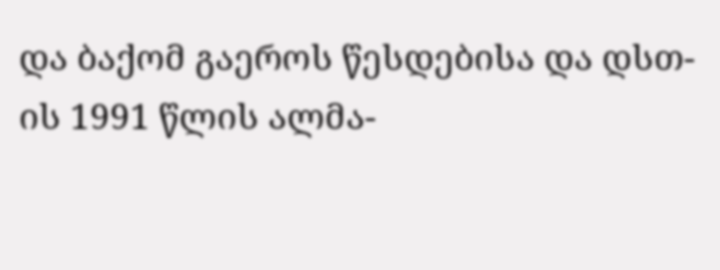და ბაქომ გაეროს წესდებისა და დსთ-ის 1991 წლის ალმა-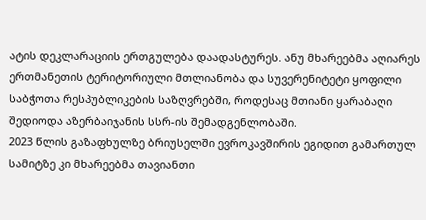ატის დეკლარაციის ერთგულება დაადასტურეს. ანუ მხარეებმა აღიარეს ერთმანეთის ტერიტორიული მთლიანობა და სუვერენიტეტი ყოფილი საბჭოთა რესპუბლიკების საზღვრებში, როდესაც მთიანი ყარაბაღი შედიოდა აზერბაიჯანის სსრ-ის შემადგენლობაში.
2023 წლის გაზაფხულზე ბრიუსელში ევროკავშირის ეგიდით გამართულ სამიტზე კი მხარეებმა თავიანთი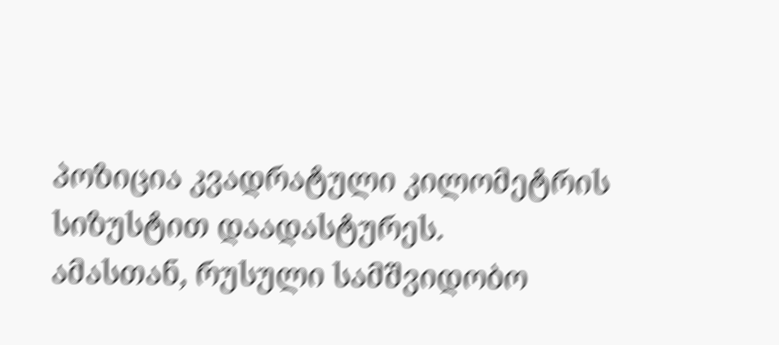პოზიცია კვადრატული კილომეტრის სიზუსტით დაადასტურეს.
ამასთან, რუსული სამშვიდობო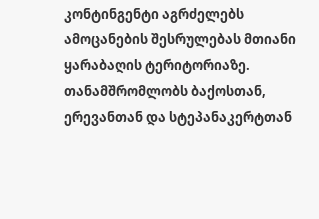კონტინგენტი აგრძელებს ამოცანების შესრულებას მთიანი ყარაბაღის ტერიტორიაზე. თანამშრომლობს ბაქოსთან, ერევანთან და სტეპანაკერტთან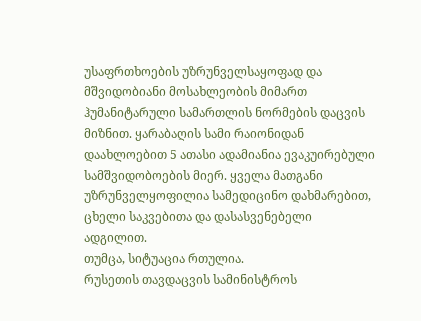უსაფრთხოების უზრუნველსაყოფად და მშვიდობიანი მოსახლეობის მიმართ ჰუმანიტარული სამართლის ნორმების დაცვის მიზნით. ყარაბაღის სამი რაიონიდან დაახლოებით 5 ათასი ადამიანია ევაკუირებული სამშვიდობოების მიერ. ყველა მათგანი უზრუნველყოფილია სამედიცინო დახმარებით, ცხელი საკვებითა და დასასვენებელი ადგილით.
თუმცა, სიტუაცია რთულია.
რუსეთის თავდაცვის სამინისტროს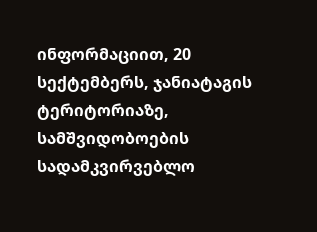ინფორმაციით, 20 სექტემბერს, ჯანიატაგის ტერიტორიაზე, სამშვიდობოების სადამკვირვებლო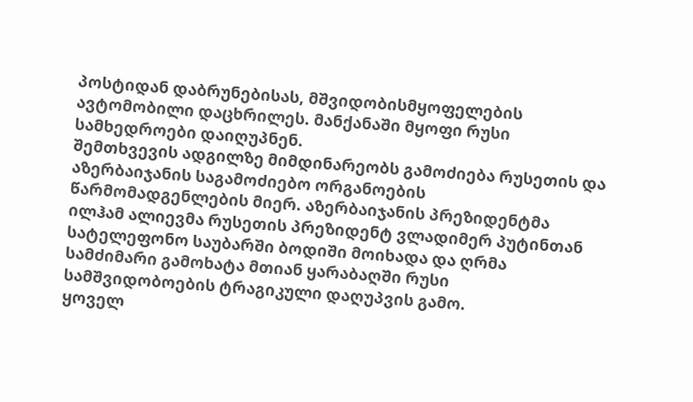პოსტიდან დაბრუნებისას, მშვიდობისმყოფელების ავტომობილი დაცხრილეს. მანქანაში მყოფი რუსი სამხედროები დაიღუპნენ.
შემთხვევის ადგილზე მიმდინარეობს გამოძიება რუსეთის და აზერბაიჯანის საგამოძიებო ორგანოების წარმომადგენლების მიერ. აზერბაიჯანის პრეზიდენტმა ილჰამ ალიევმა რუსეთის პრეზიდენტ ვლადიმერ პუტინთან სატელეფონო საუბარში ბოდიში მოიხადა და ღრმა სამძიმარი გამოხატა მთიან ყარაბაღში რუსი სამშვიდობოების ტრაგიკული დაღუპვის გამო.
ყოველ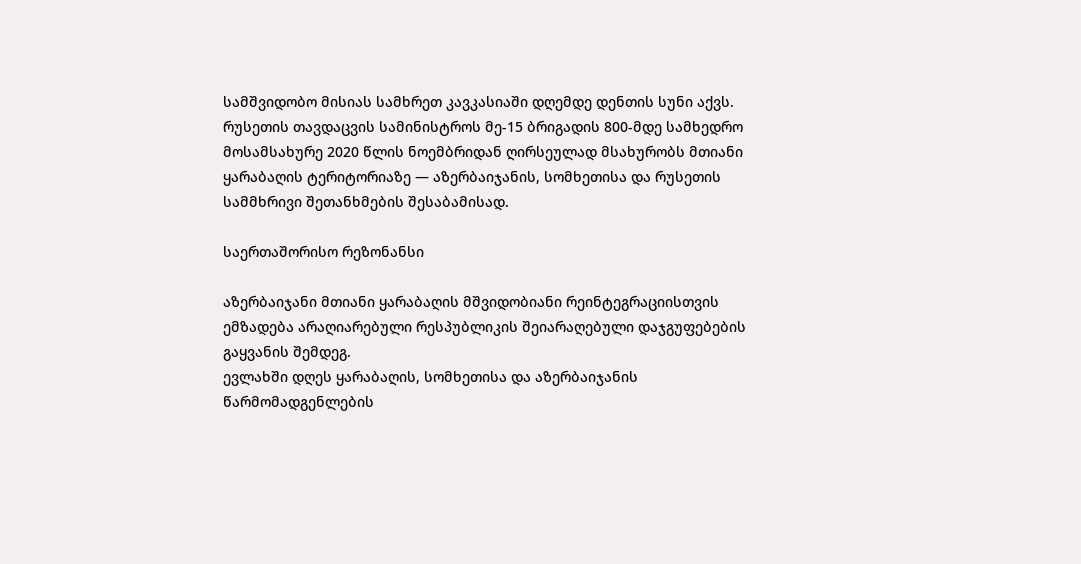სამშვიდობო მისიას სამხრეთ კავკასიაში დღემდე დენთის სუნი აქვს. რუსეთის თავდაცვის სამინისტროს მე-15 ბრიგადის 800-მდე სამხედრო მოსამსახურე 2020 წლის ნოემბრიდან ღირსეულად მსახურობს მთიანი ყარაბაღის ტერიტორიაზე — აზერბაიჯანის, სომხეთისა და რუსეთის სამმხრივი შეთანხმების შესაბამისად.

საერთაშორისო რეზონანსი

აზერბაიჯანი მთიანი ყარაბაღის მშვიდობიანი რეინტეგრაციისთვის ემზადება არაღიარებული რესპუბლიკის შეიარაღებული დაჯგუფებების გაყვანის შემდეგ.
ევლახში დღეს ყარაბაღის, სომხეთისა და აზერბაიჯანის წარმომადგენლების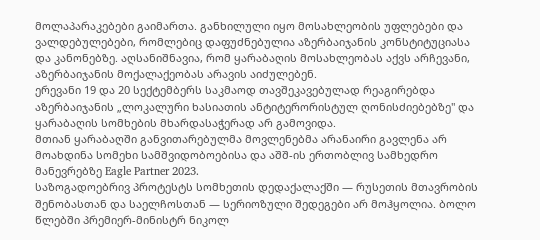მოლაპარაკებები გაიმართა. განხილული იყო მოსახლეობის უფლებები და ვალდებულებები, რომლებიც დაფუძნებულია აზერბაიჯანის კონსტიტუციასა და კანონებზე. აღსანიშნავია, რომ ყარაბაღის მოსახლეობას აქვს არჩევანი, აზერბაიჯანის მოქალაქეობას არავის აიძულებენ.
ერევანი 19 და 20 სექტემბერს საკმაოდ თავშეკავებულად რეაგირებდა აზერბაიჯანის „ლოკალური ხასიათის ანტიტერორისტულ ღონისძიებებზე" და ყარაბაღის სომხების მხარდასაჭერად არ გამოვიდა.
მთიან ყარაბაღში განვითარებულმა მოვლენებმა არანაირი გავლენა არ მოახდინა სომეხი სამშვიდობოებისა და აშშ-ის ერთობლივ სამხედრო მანევრებზე Eagle Partner 2023.
საზოგადოებრივ პროტესტს სომხეთის დედაქალაქში — რუსეთის მთავრობის შენობასთან და საელჩოსთან — სერიოზული შედეგები არ მოჰყოლია. ბოლო წლებში პრემიერ-მინისტრ ნიკოლ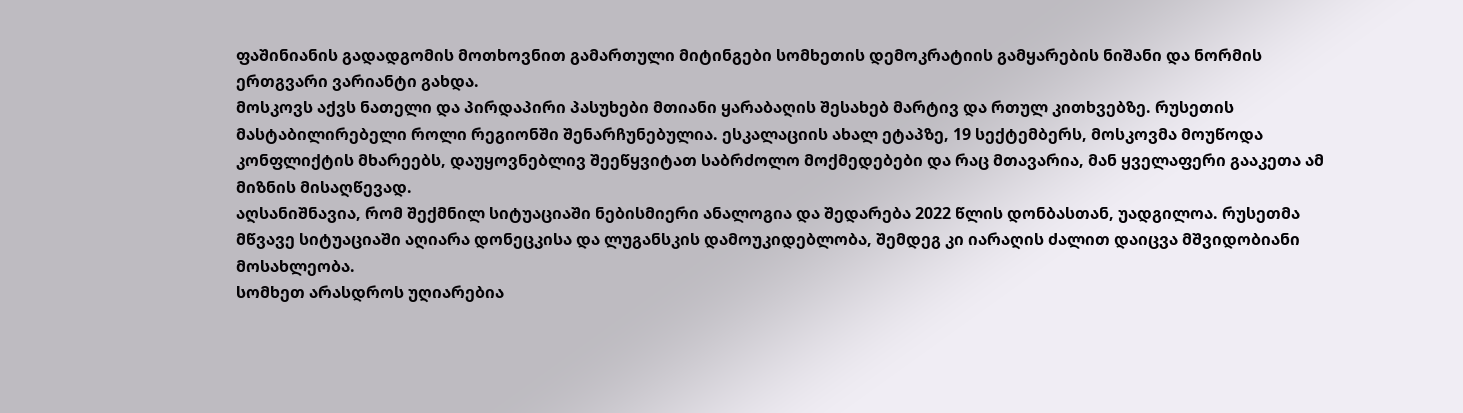ფაშინიანის გადადგომის მოთხოვნით გამართული მიტინგები სომხეთის დემოკრატიის გამყარების ნიშანი და ნორმის ერთგვარი ვარიანტი გახდა.
მოსკოვს აქვს ნათელი და პირდაპირი პასუხები მთიანი ყარაბაღის შესახებ მარტივ და რთულ კითხვებზე. რუსეთის მასტაბილირებელი როლი რეგიონში შენარჩუნებულია. ესკალაციის ახალ ეტაპზე, 19 სექტემბერს, მოსკოვმა მოუწოდა კონფლიქტის მხარეებს, დაუყოვნებლივ შეეწყვიტათ საბრძოლო მოქმედებები და რაც მთავარია, მან ყველაფერი გააკეთა ამ მიზნის მისაღწევად.
აღსანიშნავია, რომ შექმნილ სიტუაციაში ნებისმიერი ანალოგია და შედარება 2022 წლის დონბასთან, უადგილოა. რუსეთმა მწვავე სიტუაციაში აღიარა დონეცკისა და ლუგანსკის დამოუკიდებლობა, შემდეგ კი იარაღის ძალით დაიცვა მშვიდობიანი მოსახლეობა.
სომხეთ არასდროს უღიარებია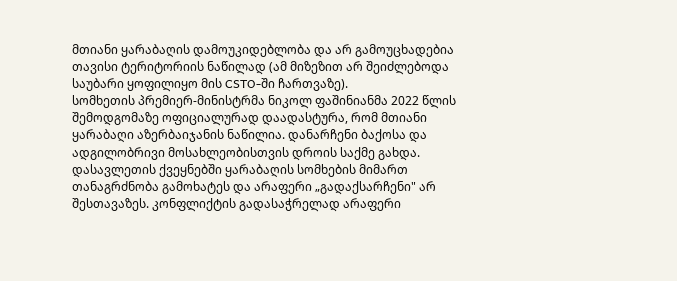მთიანი ყარაბაღის დამოუკიდებლობა და არ გამოუცხადებია თავისი ტერიტორიის ნაწილად (ამ მიზეზით არ შეიძლებოდა საუბარი ყოფილიყო მის CSTO-ში ჩართვაზე).
სომხეთის პრემიერ-მინისტრმა ნიკოლ ფაშინიანმა 2022 წლის შემოდგომაზე ოფიციალურად დაადასტურა, რომ მთიანი ყარაბაღი აზერბაიჯანის ნაწილია. დანარჩენი ბაქოსა და ადგილობრივი მოსახლეობისთვის დროის საქმე გახდა.
დასავლეთის ქვეყნებში ყარაბაღის სომხების მიმართ თანაგრძნობა გამოხატეს და არაფერი „გადაქსარჩენი" არ შესთავაზეს. კონფლიქტის გადასაჭრელად არაფერი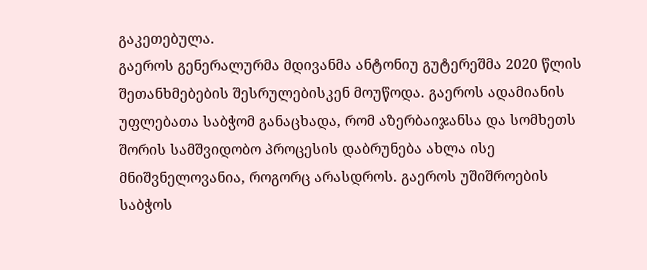გაკეთებულა.
გაეროს გენერალურმა მდივანმა ანტონიუ გუტერეშმა 2020 წლის შეთანხმებების შესრულებისკენ მოუწოდა. გაეროს ადამიანის უფლებათა საბჭომ განაცხადა, რომ აზერბაიჯანსა და სომხეთს შორის სამშვიდობო პროცესის დაბრუნება ახლა ისე მნიშვნელოვანია, როგორც არასდროს. გაეროს უშიშროების საბჭოს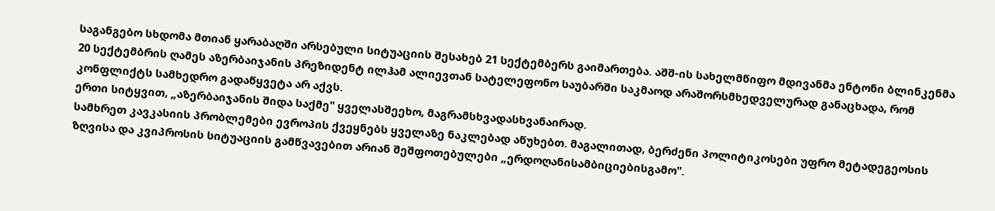საგანგებო სხდომა მთიან ყარაბაღში არსებული სიტუაციის შესახებ 21 სექტემბერს გაიმართება. აშშ-ის სახელმწიფო მდივანმა ენტონი ბლინკენმა 20 სექტემბრის ღამეს აზერბაიჯანის პრეზიდენტ ილჰამ ალიევთან სატელეფონო საუბარში საკმაოდ არაშორსმხედველურად განაცხადა, რომ კონფლიქტს სამხედრო გადაწყვეტა არ აქვს.
ერთი სიტყვით, „აზერბაიჯანის შიდა საქმე" ყველასშეეხო, მაგრამსხვადასხვანაირად.
სამხრეთ კავკასიის პრობლემები ევროპის ქვეყნებს ყველაზე ნაკლებად აწუხებთ. მაგალითად, ბერძენი პოლიტიკოსები უფრო მეტადეგეოსის ზღვისა და კვიპროსის სიტუაციის გამწვავებით არიან შეშფოთებულები „ერდოღანისამბიციებისგამო".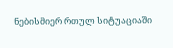ნებისმიერ რთულ სიტუაციაში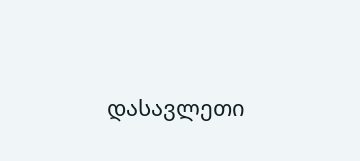დასავლეთი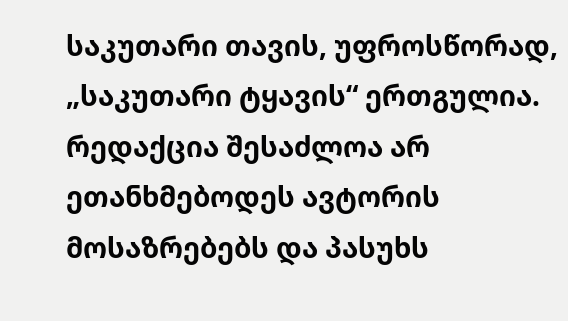საკუთარი თავის, უფროსწორად, „საკუთარი ტყავის“ ერთგულია.
რედაქცია შესაძლოა არ ეთანხმებოდეს ავტორის მოსაზრებებს და პასუხს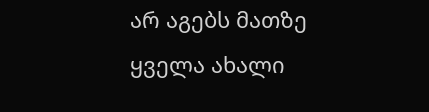არ აგებს მათზე
ყველა ახალი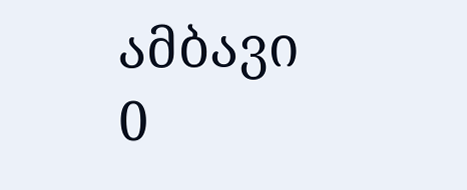ამბავი
0